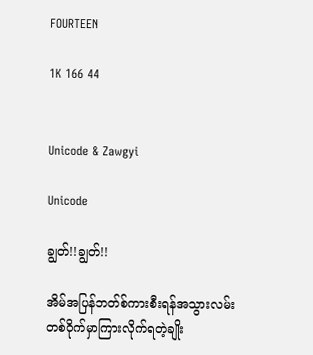FOURTEEN

1K 166 44


Unicode & Zawgyi

Unicode

ချွတ်!!ချွတ်!!

အိမ်အပြန်ဘတ်စ်ကားစီးရန်အသွားလမ်းတစ်ဝိုက်မှာကြားလိုက်ရတဲ့ချိုး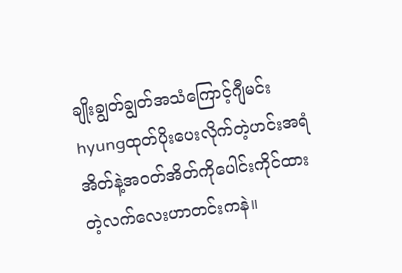ချိုးချွတ်ချွတ်အသံကြောင့်ဂျီမင်းhyungထုတ်ပိုးပေးလိုက်တဲ့ဟင်းအရံအိတ်နဲ့အဝတ်အိတ်ကိုပေါင်းကိုင်ထားတဲ့လက်လေးဟာတင်းကနဲ။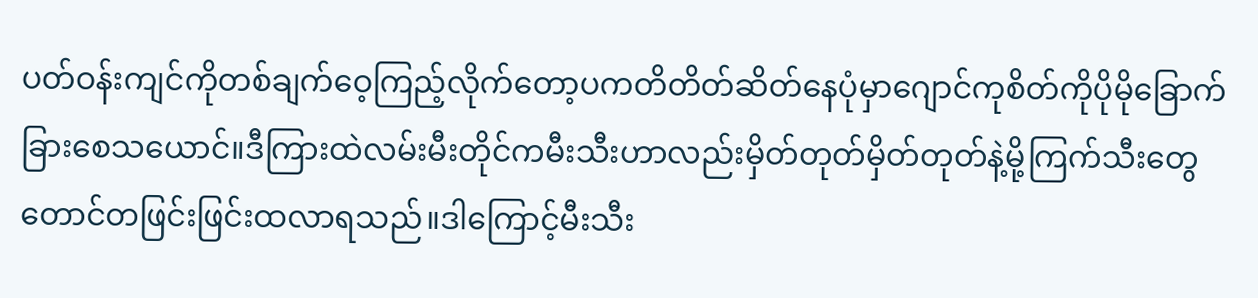ပတ်ဝန်းကျင်ကိုတစ်ချက်ဝေ့ကြည့်လိုက်တော့ပကတိတိတ်ဆိတ်နေပုံမှာဂျောင်ကုစိတ်ကိုပိုမိုခြောက်ခြားစေသယောင်။ဒီကြားထဲလမ်းမီးတိုင်ကမီးသီးဟာလည်းမှိတ်တုတ်မှိတ်တုတ်နဲ့မို့ကြက်သီးတွေတောင်တဖြင်းဖြင်းထလာရသည်။ဒါကြောင့်မီးသီး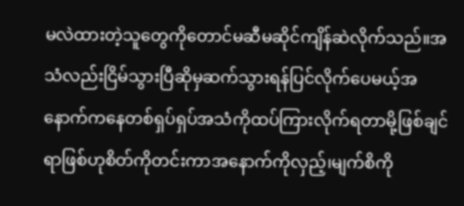မလဲထားတဲ့သူတွေကိုတောင်မဆီမဆိုင်ကျိန်ဆဲလိုက်သည်။အသံလည်းငြိမ်သွားပြီဆိုမှဆက်သွားရန်ပြင်လိုက်ပေမယ့်အနောက်ကနေတစ်ရှပ်ရှပ်အသံကိုထပ်ကြားလိုက်ရတာမို့ဖြစ်ချင်ရာဖြစ်ဟုစိတ်ကိုတင်းကာအနောက်ကိုလှည့်၊မျက်စိကို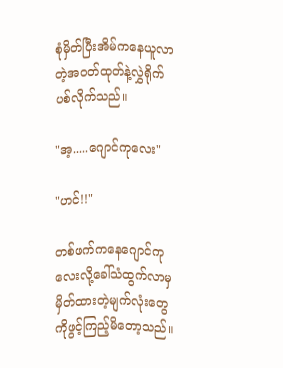စုံမှိတ်ပြီးအိမ်ကနေယူလာတဲ့အဝတ်ထုတ်နဲ့လွှဲရိုက်ပစ်လိုက်သည်။

"အ့.....ဂျောင်ကုလေး"

"ဟင်!!"

တစ်ဖက်ကနေဂျောင်ကုလေးလို့ခေါ်သံထွက်လာမှမှိတ်ထားတဲ့မျက်လုံးတွေကိုဖွင့်ကြည့်မိတော့သည်။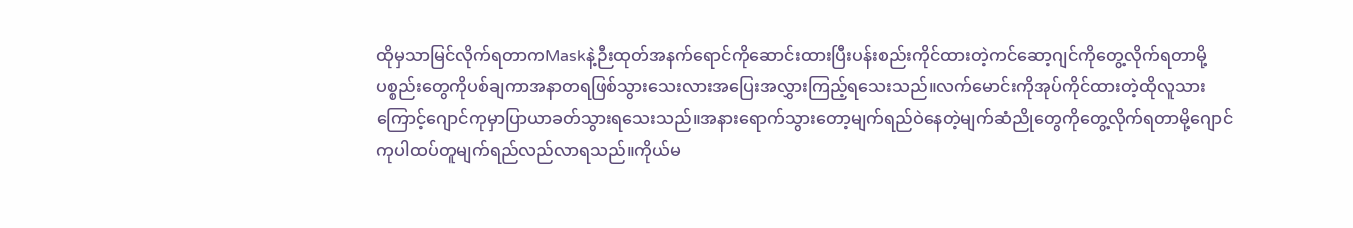ထိုမှသာမြင်လိုက်ရတာကMaskနဲ့ဉီးထုတ်အနက်ရောင်ကိုဆောင်းထားပြီးပန်းစည်းကိုင်ထားတဲ့ကင်ဆော့ဂျင်ကိုတွေ့လိုက်ရတာမို့ပစ္စည်းတွေကိုပစ်ချကာအနာတရဖြစ်သွားသေးလားအပြေးအလွှားကြည့်ရသေးသည်။လက်မောင်းကိုအုပ်ကိုင်ထားတဲ့ထိုလူသားကြောင့်ဂျောင်ကုမှာပြာယာခတ်သွားရသေးသည်။အနားရောက်သွားတော့မျက်ရည်ဝဲနေတဲ့မျက်ဆံညိုတွေကိုတွေ့လိုက်ရတာမို့ဂျောင်ကုပါထပ်တူမျက်ရည်လည်လာရသည်။ကိုယ်မ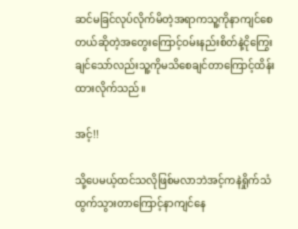ဆင်မခြင်လုပ်လိုက်မိတဲ့အရာကသူ့ကိုနာကျင်စေတယ်ဆိုတဲ့အတွေးကြောင့်ဝမ်းနည်းစိတ်နဲ့ငိုကြွေးချင်သော်လည်းသူ့ကိုမသိစေချင်တာကြောင့်ထိန်းထားလိုက်သည်။

အင့်!!

သို့ပေမယ့်ထင်သလိုဖြစ်မလာဘဲအင့်ကနဲရှိုက်သံထွက်သွားတာကြောင့်နာကျင်နေ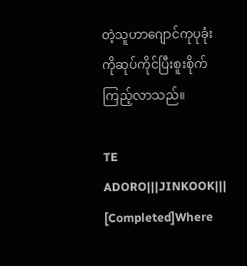တဲ့သူဟာဂျောင်ကုပုခုံးကိုဆုပ်ကိုင်ပြီးစူးစိုက်ကြည့်လာသည်။

TE ADORO|||JINKOOK||| [Completed]Where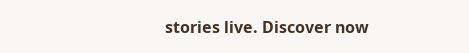stories live. Discover now